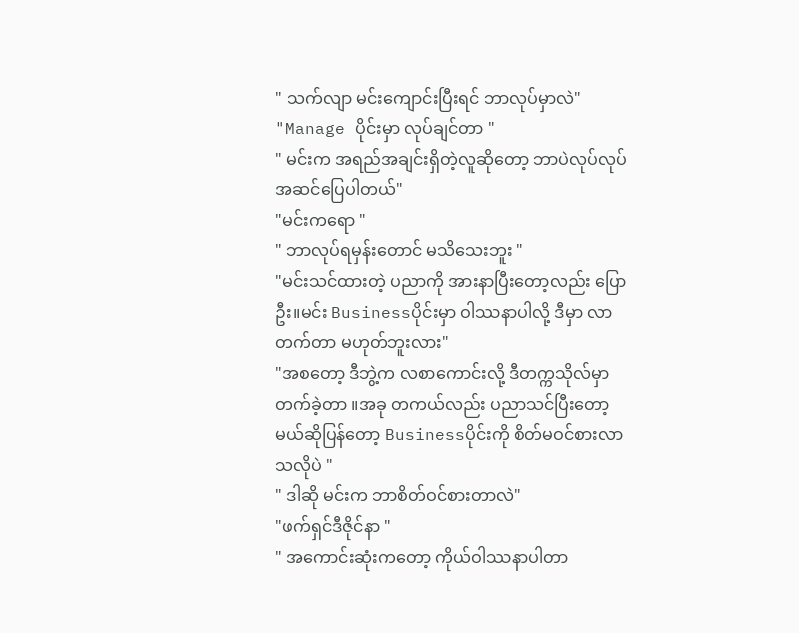" သက်လျာ မင်းကျောင်းပြီးရင် ဘာလုပ်မှာလဲ"
"Manage ပိုင်းမှာ လုပ်ချင်တာ "
" မင်းက အရည်အချင်းရှိတဲ့လူဆိုတော့ ဘာပဲလုပ်လုပ် အဆင်ပြေပါတယ်"
"မင်းကရော "
" ဘာလုပ်ရမှန်းတောင် မသိသေးဘူး "
"မင်းသင်ထားတဲ့ ပညာကို အားနာပြီးတော့လည်း ပြောဦး။မင်း Businessပိုင်းမှာ ဝါဿနာပါလို့ ဒီမှာ လာတက်တာ မဟုတ်ဘူးလား"
"အစတော့ ဒီဘွဲ့က လစာကောင်းလို့ ဒီတက္ကသိုလ်မှာ တက်ခဲ့တာ ။အခု တကယ်လည်း ပညာသင်ပြီးတော့မယ်ဆိုပြန်တော့ Businessပိုင်းကို စိတ်မဝင်စားလာသလိုပဲ "
" ဒါဆို မင်းက ဘာစိတ်ဝင်စားတာလဲ"
"ဖက်ရှင်ဒီဇိုင်နာ "
" အကောင်းဆုံးကတော့ ကိုယ်ဝါဿနာပါတာ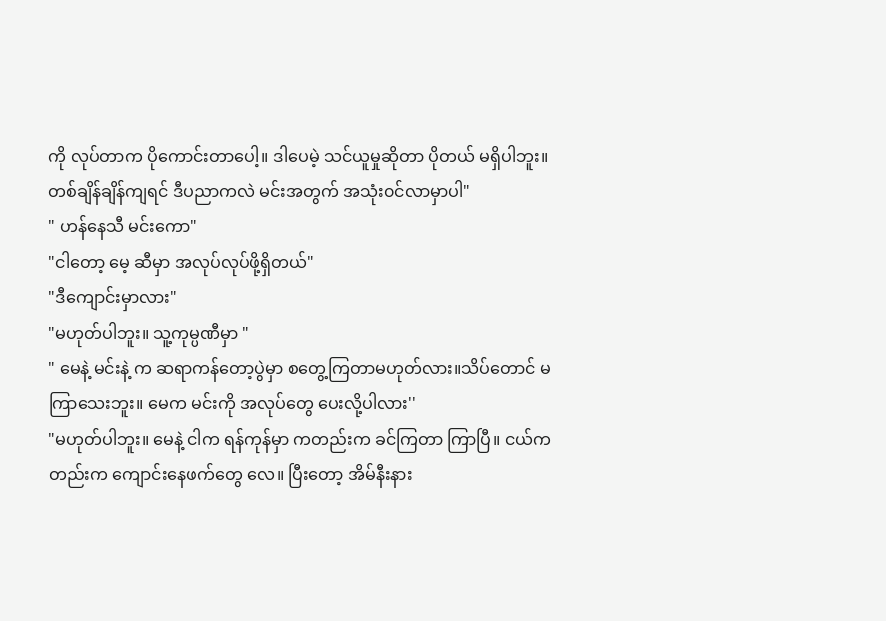ကို လုပ်တာက ပိုကောင်းတာပေါ့။ ဒါပေမဲ့ သင်ယူမှုဆိုတာ ပိုတယ် မရှိပါဘူး။တစ်ချိန်ချိန်ကျရင် ဒီပညာကလဲ မင်းအတွက် အသုံး၀င်လာမှာပါ"
" ဟန်နေသီ မင်းကော"
"ငါတော့ မေ့ ဆီမှာ အလုပ်လုပ်ဖို့ရှိတယ်"
"ဒီကျောင်းမှာလား"
"မဟုတ်ပါဘူး။ သူ့ကုမ္ပဏီမှာ "
" မေနဲ့ မင်းနဲ့ က ဆရာကန်တော့ပွဲမှာ စတွေ့ကြတာမဟုတ်လား။သိပ်တောင် မကြာသေးဘူး။ မေက မင်းကို အလုပ်တွေ ပေးလို့ပါလား''
"မဟုတ်ပါဘူး။ မေနဲ့ ငါက ရန်ကုန်မှာ ကတည်းက ခင်ကြတာ ကြာပြီ။ ငယ်ကတည်းက ကျောင်းနေဖက်တွေ လေ။ ပြီးတော့ အိမ်နီးနား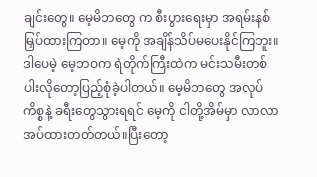ချင်းတွေ။ မေ့မိဘတွေ က စီးပွားရေးမှာ အရမ်းနစ်မြှပ်ထားကြတာ။ မေ့ကို အချိန်သိပ်မပေးနိုင်ကြဘူး။ ဒါပေမဲ့ မေ့ဘဝက ရဲတိုက်ကြီးထဲက မင်းသမီးတစ်ပါးလိုတော့ပြည့်စုံခဲ့ပါတယ်။ မေ့မိဘတွေ အလုပ်ကိစ္စနဲ့ ခရီးတွေသွားရရင် မေ့ကို ငါတို့အိမ်မှာ လာလာအပ်ထားတတ်တယ်။ပြီးတော့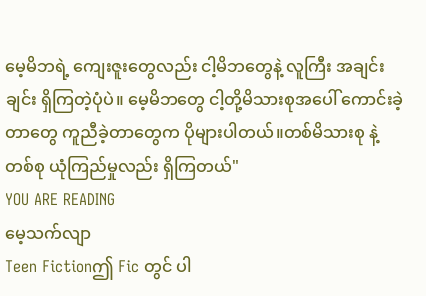မေ့မိဘရဲ့ ကျေးဇူးတွေလည်း ငါ့မိဘတွေနဲ့ လူကြီး အချင်းချင်း ရှိကြတဲ့ပုံပဲ။ မေ့မိဘတွေ ငါ့တို့မိသားစုအပေါ် ကောင်းခဲ့တာတွေ ကူညီခဲ့တာတွေက ပိုများပါတယ်။တစ်မိသားစု နဲ့တစ်စု ယုံကြည်မှုလည်း ရှိကြတယ်"
YOU ARE READING
မေ့သက်လျာ
Teen Fictionဤ Fic တွင် ပါ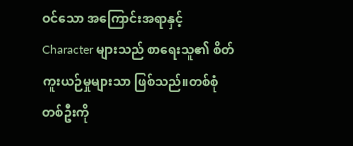ဝင်သော အကြောင်းအရာနှင့် Character များသည် စာရေးသူ၏ စိတ်ကူးယဉ်မှုများသာ ဖြစ်သည်။တစ်စုံတစ်ဦးကို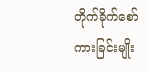တိုက်ခိုက်စော်ကားခြင်းမျိုး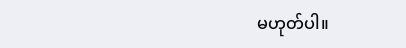မဟုတ်ပါ။